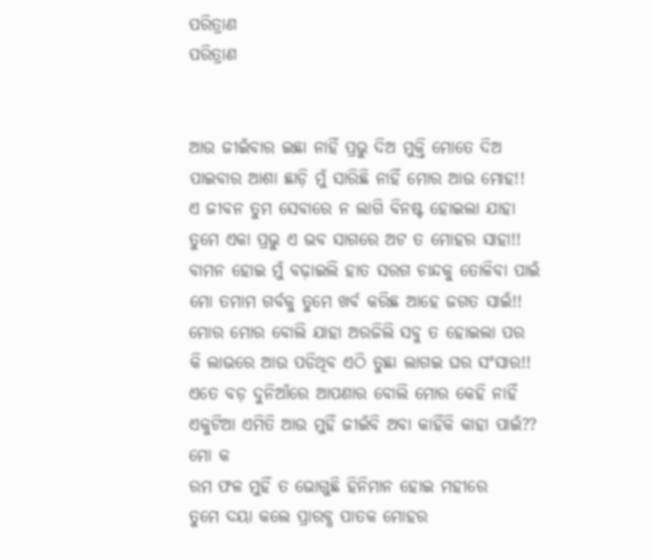ପରିତ୍ରାଣ
ପରିତ୍ରାଣ


ଆଉ ଜୀଇଁବାର ଇଛା ନାହିଁ ପ୍ରଭୁ ଦିଅ ମୁକ୍ତି ମୋତେ ଦିଅ
ପାଇବାର ଆଶା ଛାଡ଼ି ମୁଁ ସାରିଛି ନାହିଁ ମୋର ଆଉ ମୋହ!!
ଏ ଜୀବନ ତୁମ ସେବାରେ ନ ଲାଗି ବିନଷ୍ଟ ହୋଇଲା ଯାହା
ତୁମେ ଏକା ପ୍ରଭୁ ଏ ଭବ ସାଗରେ ଅଟ ତ ମୋହର ସାହା!!
ବାମନ ହୋଇ ମୁଁ ବଢ଼ାଇଲି ହାତ ସରଗ ଚାନ୍ଦକୁ ତୋଳିବା ପାଇଁ
ମୋ ତମାମ ଗର୍ବକୁ ତୁମେ ଖର୍ବ କରିଛ ଆହେ ଜଗତ ସାଇଁ!!
ମୋର ମୋର ବୋଲି ଯାହା ଅରଜିଲି ସବୁ ତ ହୋଇଲା ପର
କି ଲାଭରେ ଆଉ ପଡିଥିବ ଏଠି ତୁଛା ଲାଗଇ ଘର ସଂସାର!!
ଏତେ ବଡ଼ ଦୁନିଆଁରେ ଆପଣାର ବୋଲି ମୋର କେହି ନାହିଁ
ଏକୁଟିଆ ଏମିତି ଆଉ ମୁହିଁ ଜୀଇଁବି ଅବା କାହିଁକି କାହା ପାଇଁ??
ମୋ କ
ରମ ଫଳ ମୁହିଁ ତ ଭୋଗୁଛି ହିନିମାନ ହୋଇ ମହୀରେ
ତୁମେ ଦୟା କଲେ ପ୍ରାରବ୍ଧ ପାତକ ମୋହର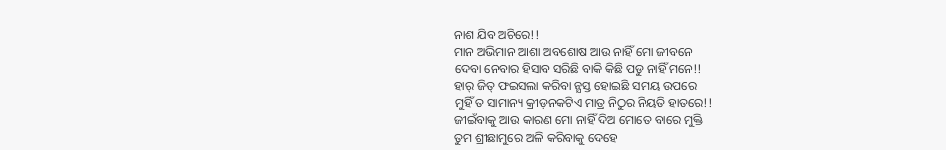ନାଶ ଯିବ ଅଚିରେ!!
ମାନ ଅଭିମାନ ଆଶା ଅବଶୋଷ ଆଉ ନାହିଁ ମୋ ଜୀବନେ
ଦେବା ନେବାର ହିସାବ ସରିଛି ବାକି କିଛି ପଡୁ ନାହିଁ ମନେ!!
ହାର୍ ଜିତ୍ ଫଇସଲା କରିବା ନ୍ଯସ୍ତ ହୋଇଛି ସମୟ ଉପରେ
ମୁହିଁ ତ ସାମାନ୍ୟ କ୍ରୀଡ଼ନକଟିଏ ମାତ୍ର ନିଠୁର ନିୟତି ହାତରେ!!
ଜୀଇଁବାକୁ ଆଉ କାରଣ ମୋ ନାହିଁ ଦିଅ ମୋତେ ବାରେ ମୁକ୍ତି
ତୁମ ଶ୍ରୀଛାମୁରେ ଅଳି କରିବାକୁ ଦେହେ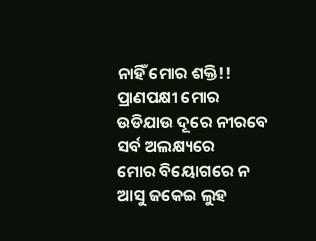ନାହିଁ ମୋର ଶକ୍ତି!!
ପ୍ରାଣପକ୍ଷୀ ମୋର ଉଡିଯାଉ ଦୂରେ ନୀରବେ ସର୍ବ ଅଲକ୍ଷ୍ୟରେ
ମୋର ବିୟୋଗରେ ନ ଆସୁ ଜକେଇ ଲୁହ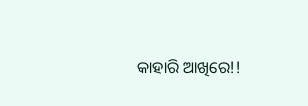କାହାରି ଆଖିରେ!!